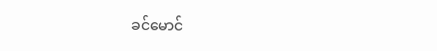ခင်မောင်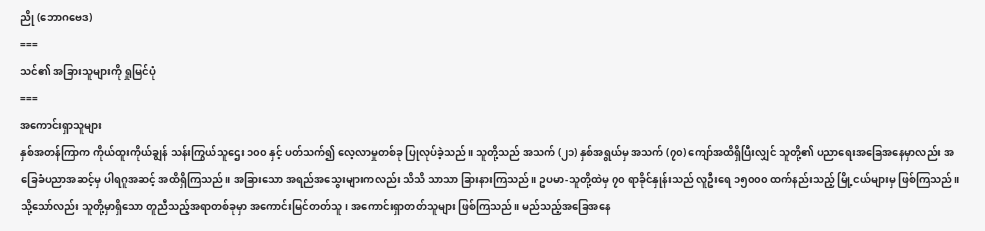ညို (ဘောဂဗေဒ)
===
သင်၏ အခြားသူများကို ရှုမြင်ပုံ
===
အကောင်းရှာသူများ
နှစ်အတန်ကြာက ကိုယ်ထူးကိုယ်ချွန် သန်းကြွယ်သူဌေး ၁၀၀ နှင့် ပတ်သက်၍ လေ့လာမှုတစ်ခု ပြုလုပ်ခဲ့သည်။ သူတို့သည် အသက် (၂၁) နှစ်အရွယ်မှ အသက် (၇၀) ကျော်အထိရှိပြီးလျှင် သူတို့၏ ပညာရေးအခြေအနေမှာလည်း အခြေခံပညာအဆင့်မှ ပါရဂူအဆင့် အထိရှိကြသည်။ အခြားသော အရည်အသွေးများကလည်း သိသိ သာသာ ခြားနားကြသည်။ ဥပမာ-သူတို့ထဲမှ ၇၀ ရာခိုင်နှုန်းသည် လူဦးရေ ၁၅၀၀၀ ထက်နည်းသည့် မြို့ငယ်များမှ ဖြစ်ကြသည်။ သို့သော်လည်း သူတို့မှာရှိသော တူညီသည့်အရာတစ်ခုမှာ အကောင်းမြင်တတ်သူ၊ အကောင်းရှာတတ်သူများ ဖြစ်ကြသည်။ မည်သည့်အခြေအနေ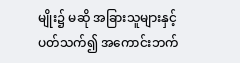မျိုး၌ မဆို အခြားသူများနှင့်ပတ်သက်၍ အကောင်းဘက်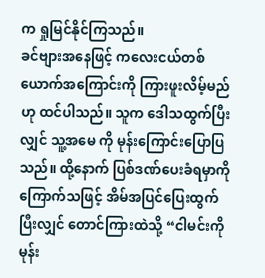က ရှုမြင်နိုင်ကြသည်။
ခင်ဗျားအနေဖြင့် ကလေးငယ်တစ်ယောက်အကြောင်းကို ကြားဖူးလိမ့်မည်ဟု ထင်ပါသည်။ သူက ဒေါသထွက်ပြီးလျှင် သူ့အမေ ကို မုန်းကြောင်းပြောပြသည်။ ထို့နောက် ပြစ်ဒဏ်ပေးခံရမှာကို ကြောက်သဖြင့် အိမ်အပြင်ပြေးထွက်ပြီးလျှင် တောင်ကြားထဲသို့ “ငါမင်းကို မုန်း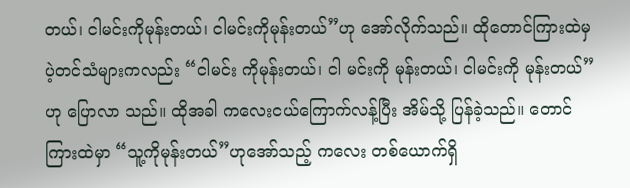တယ်၊ ငါမင်းကိုမုန်းတယ်၊ ငါမင်းကိုမုန်းတယ်”ဟု အော်လိုက်သည်။ ထိုတောင်ကြားထဲမှ ပဲ့တင်သံများကလည်း “ငါမင်း ကိုမုန်းတယ်၊ ငါ မင်းကို မုန်းတယ်၊ ငါမင်းကို မုန်းတယ်”ဟု ပြောလာ သည်။ ထိုအခါ ကလေးငယ်ကြောက်လန့်ပြီး အိမ်သို့ ပြန်ခဲ့သည်။ တောင်ကြားထဲမှာ “သူ့ကိုမုန်းတယ်”ဟုအော်သည့် ကလေး တစ်ယောက်ရှိ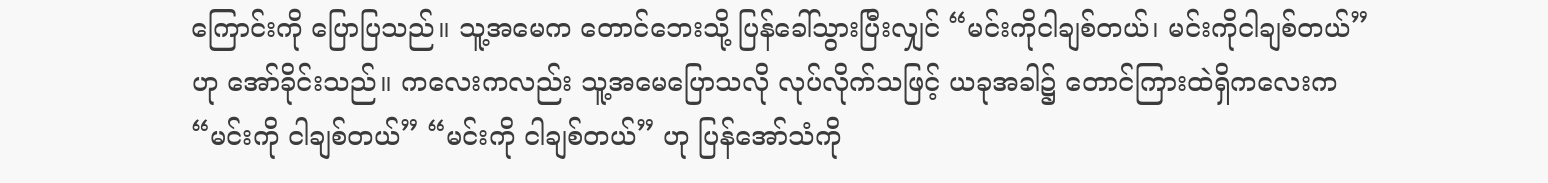ကြောင်းကို ပြောပြသည်။ သူ့အမေက တောင်ဘေးသို့ ပြန်ခေါ်သွားပြီးလျှင် “မင်းကိုငါချစ်တယ်၊ မင်းကိုငါချစ်တယ်” ဟု အော်ခိုင်းသည်။ ကလေးကလည်း သူ့အမေပြောသလို လုပ်လိုက်သဖြင့် ယခုအခါ၌ တောင်ကြားထဲရှိကလေးက “မင်းကို ငါချစ်တယ်” “မင်းကို ငါချစ်တယ်” ဟု ပြန်အော်သံကို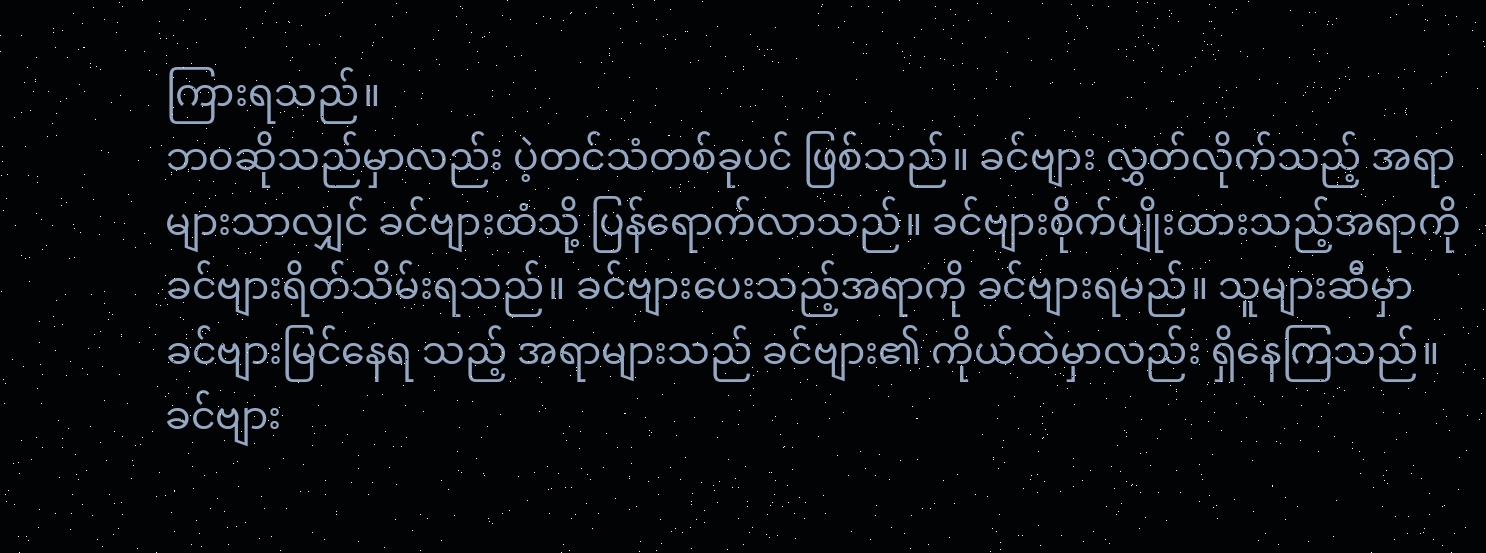ကြားရသည်။
ဘဝဆိုသည်မှာလည်း ပဲ့တင်သံတစ်ခုပင် ဖြစ်သည်။ ခင်ဗျား လွှတ်လိုက်သည့် အရာများသာလျှင် ခင်ဗျားထံသို့ ပြန်ရောက်လာသည်။ ခင်ဗျားစိုက်ပျိုးထားသည့်အရာကို ခင်ဗျားရိတ်သိမ်းရသည်။ ခင်ဗျားပေးသည့်အရာကို ခင်ဗျားရမည်။ သူများဆီမှာ ခင်ဗျားမြင်နေရ သည့် အရာများသည် ခင်ဗျား၏ ကိုယ်ထဲမှာလည်း ရှိနေကြသည်။ ခင်ဗျား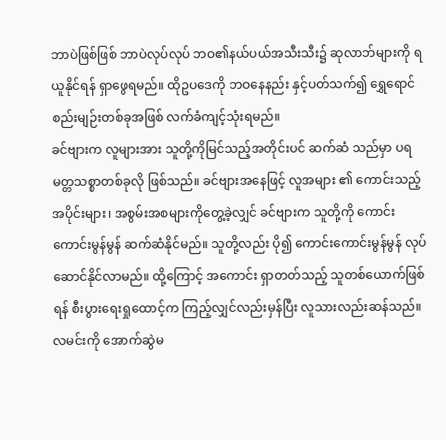ဘာပဲဖြစ်ဖြစ် ဘာပဲလုပ်လုပ် ဘဝ၏နယ်ပယ်အသီးသီး၌ ဆုလာဘ်များကို ရယူနိုင်ရန် ရှာဖွေရမည်။ ထိုဥပဒေကို ဘဝနေနည်း နှင့်ပတ်သက်၍ ရွှေရောင်စည်းမျဉ်းတစ်ခုအဖြစ် လက်ခံကျင့်သုံးရမည်။
ခင်ဗျားက လူများအား သူတို့ကိုမြင်သည့်အတိုင်းပင် ဆက်ဆံ သည်မှာ ပရမတ္တသစ္စာတစ်ခုလို ဖြစ်သည်။ ခင်ဗျားအနေဖြင့် လူအများ ၏ ကောင်းသည့်အပိုင်းများ၊ အစွမ်းအစများကိုတွေ့ခဲ့လျှင် ခင်ဗျားက သူတို့ကို ကောင်းကောင်းမွန်မွန် ဆက်ဆံနိုင်မည်။ သူတို့လည်း ပို၍ ကောင်းကောင်းမွန်မွန် လုပ်ဆောင်နိုင်လာမည်။ ထို့ကြောင့် အကောင်း ရှာတတ်သည့် သူတစ်ယောက်ဖြစ်ရန် စီးပွားရေးရှုထောင့်က ကြည့်လျှင်လည်းမှန်ပြီး လူသားလည်းဆန်သည်။
လမင်းကို အောက်ဆွဲမ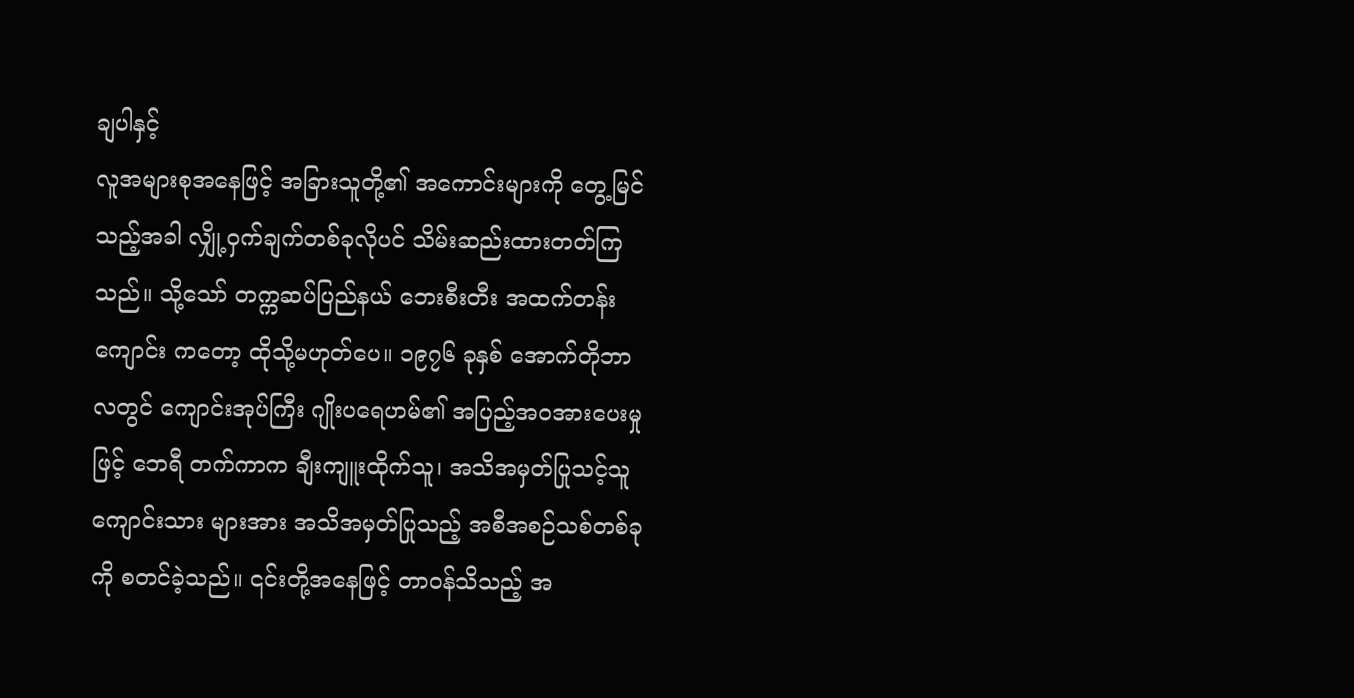ချပါနှင့်
လူအများစုအနေဖြင့် အခြားသူတို့၏ အကောင်းများကို တွေ့မြင်သည့်အခါ လျှို့ဝှက်ချက်တစ်ခုလိုပင် သိမ်းဆည်းထားတတ်ကြ သည်။ သို့သော် တက္ကဆပ်ပြည်နယ် ဘေးစီးတီး အထက်တန်းကျောင်း ကတော့ ထိုသို့မဟုတ်ပေ။ ၁၉၇၆ ခုနှစ် အောက်တိုဘာလတွင် ကျောင်းအုပ်ကြီး ဂျိုးပရေဟမ်၏ အပြည့်အဝအားပေးမှုဖြင့် ဘေရီ တက်ကာက ချီးကျူးထိုက်သူ၊ အသိအမှတ်ပြုသင့်သူ ကျောင်းသား များအား အသိအမှတ်ပြုသည့် အစီအစဉ်သစ်တစ်ခုကို စတင်ခဲ့သည်။ ၎င်းတို့အနေဖြင့် တာဝန်သိသည့် အ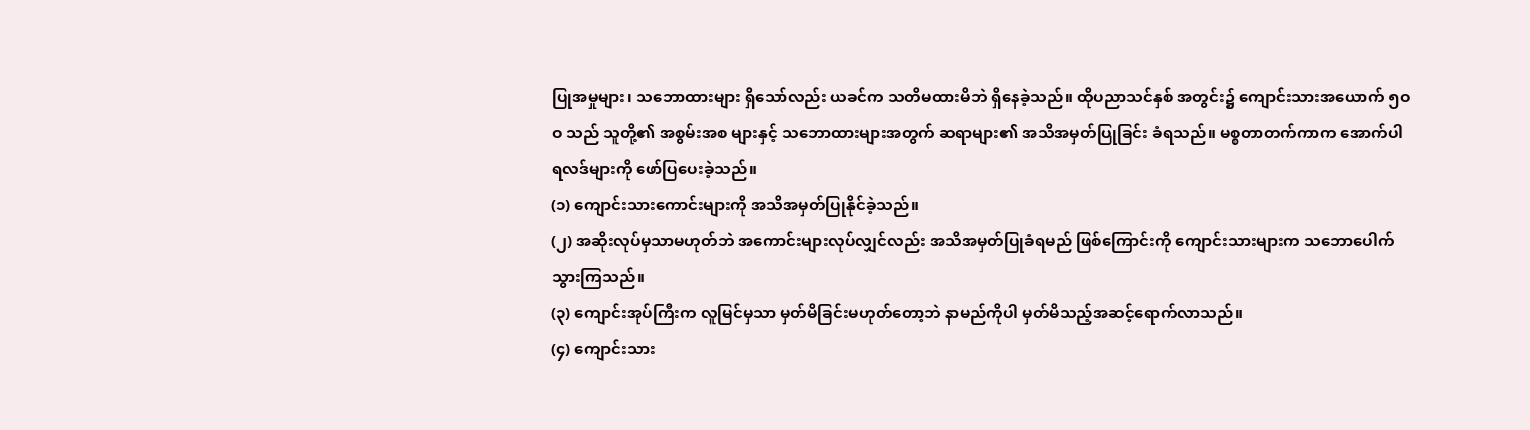ပြုအမှုများ၊ သဘောထားများ ရှိသော်လည်း ယခင်က သတိမထားမိဘဲ ရှိနေခဲ့သည်။ ထိုပညာသင်နှစ် အတွင်း၌ ကျောင်းသားအယောက် ၅ဝဝ သည် သူတို့၏ အစွမ်းအစ များနှင့် သဘောထားများအတွက် ဆရာများ၏ အသိအမှတ်ပြုခြင်း ခံရသည်။ မစ္စတာတက်ကာက အောက်ပါရလဒ်များကို ဖော်ပြပေးခဲ့သည်။
(၁) ကျောင်းသားကောင်းများကို အသိအမှတ်ပြုနိုင်ခဲ့သည်။
(၂) အဆိုးလုပ်မှသာမဟုတ်ဘဲ အကောင်းများလုပ်လျှင်လည်း အသိအမှတ်ပြုခံရမည် ဖြစ်ကြောင်းကို ကျောင်းသားများက သဘောပေါက်သွားကြသည်။
(၃) ကျောင်းအုပ်ကြီးက လူမြင်မှသာ မှတ်မိခြင်းမဟုတ်တော့ဘဲ နာမည်ကိုပါ မှတ်မိသည့်အဆင့်ရောက်လာသည်။
(၄) ကျောင်းသား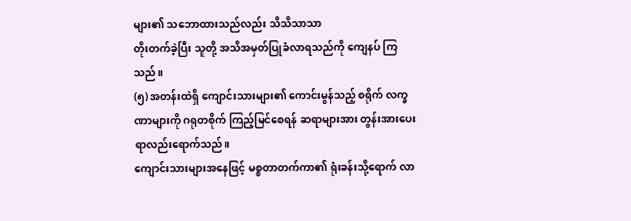များ၏ သဘောထားသည်လည်း သိသိသာသာ
တိုးတက်ခဲ့ပြီး သူတို့ အသိအမှတ်ပြုခံလာရသည်ကို ကျေနပ် ကြသည်။
(၅) အတန်းထဲရှိ ကျောင်းသားများ၏ ကောင်းမွန်သည့် စရိုက် လက္ခဏာများကို ဂရုတစိုက် ကြည့်မြင်စေရန် ဆရာများအား တွန်းအားပေးရာလည်းရောက်သည်။
ကျောင်းသားများအနေဖြင့် မစ္စတာတက်ကာ၏ ရုံးခန်းသို့ရောက် လာ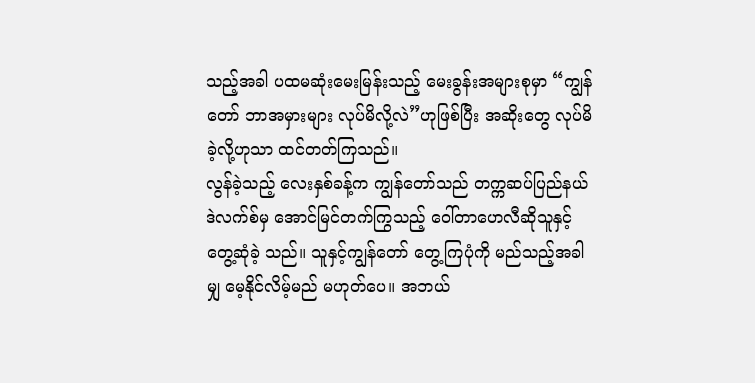သည့်အခါ ပထမဆုံးမေးမြန်းသည့် မေးခွန်းအများစုမှာ “ကျွန်တော် ဘာအမှားများ လုပ်မိလို့လဲ”ဟုဖြစ်ပြီး အဆိုးတွေ လုပ်မိခဲ့လို့ဟုသာ ထင်တတ်ကြသည်။
လွန်ခဲ့သည့် လေးနှစ်ခန့်က ကျွန်တော်သည် တက္ကဆပ်ပြည်နယ် ဒဲလက်စ်မှ အောင်မြင်တက်ကြွသည့် ဝေါ်တာဟေလီဆိုသူနှင့် တွေ့ဆုံခဲ့ သည်။ သူနှင့်ကျွန်တော် တွေ့ကြပုံကို မည်သည့်အခါမျှ မေ့နိုင်လိမ့်မည် မဟုတ်ပေ။ အဘယ်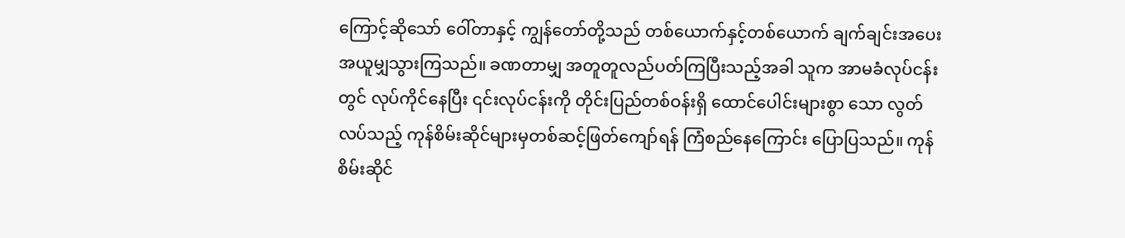ကြောင့်ဆိုသော် ဝေါ်တာနှင့် ကျွန်တော်တို့သည် တစ်ယောက်နှင့်တစ်ယောက် ချက်ချင်းအပေးအယူမျှသွားကြသည်။ ခဏတာမျှ အတူတူလည်ပတ်ကြပြီးသည့်အခါ သူက အာမခံလုပ်ငန်းတွင် လုပ်ကိုင်နေပြီး ၎င်းလုပ်ငန်းကို တိုင်းပြည်တစ်ဝန်းရှိ ထောင်ပေါင်းများစွာ သော လွတ်လပ်သည့် ကုန်စိမ်းဆိုင်များမှတစ်ဆင့်ဖြတ်ကျော်ရန် ကြံစည်နေကြောင်း ပြောပြသည်။ ကုန်စိမ်းဆိုင်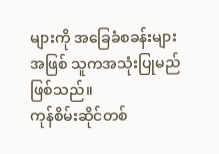များကို အခြေခံစခန်းများ အဖြစ် သူကအသုံးပြုမည် ဖြစ်သည်။
ကုန်စိမ်းဆိုင်တစ်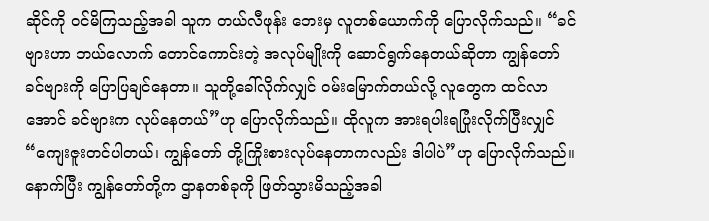ဆိုင်ကို ဝင်မိကြသည့်အခါ သူက တယ်လီဖုန်း ဘေးမှ လူတစ်ယောက်ကို ပြောလိုက်သည်။ “ခင်ဗျားဟာ ဘယ်လောက် တောင်ကောင်းတဲ့ အလုပ်မျိုးကို ဆောင်ရွက်နေတယ်ဆိုတာ ကျွန်တော် ခင်ဗျားကို ပြောပြချင်နေတာ။ သူတို့ခေါ်လိုက်လျှင် ဝမ်းမြောက်တယ်လို့ လူတွေက ထင်လာအောင် ခင်ဗျားက လုပ်နေတယ်”ဟု ပြောလိုက်သည်။ ထိုလူက အားရပါးရပြုံးလိုက်ပြီးလျှင် “ကျေးဇူးတင်ပါတယ်၊ ကျွန်တော် တို့ကြိုးစားလုပ်နေတာကလည်း ဒါပါပဲ”ဟု ပြောလိုက်သည်။ နောက်ပြီး ကျွန်တော်တို့က ဌာနတစ်ခုကို ဖြတ်သွားမိသည့်အခါ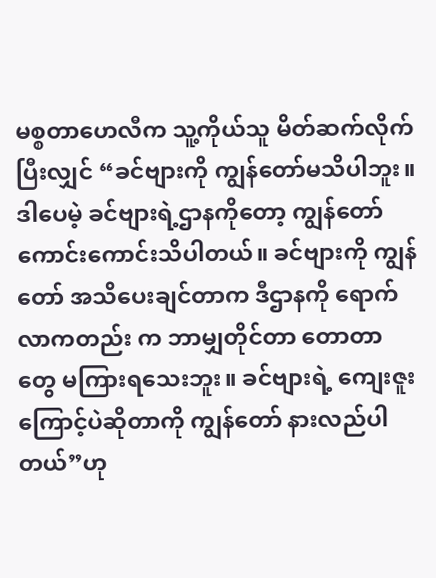မစ္စတာဟေလီက သူ့ကိုယ်သူ မိတ်ဆက်လိုက်ပြီးလျှင် “ခင်ဗျားကို ကျွန်တော်မသိပါဘူး။ ဒါပေမဲ့ ခင်ဗျားရဲ့ဌာနကိုတော့ ကျွန်တော် ကောင်းကောင်းသိပါတယ်။ ခင်ဗျားကို ကျွန်တော် အသိပေးချင်တာက ဒီဌာနကို ရောက်လာကတည်း က ဘာမျှတိုင်တာ တောတာတွေ မကြားရသေးဘူး။ ခင်ဗျားရဲ့ ကျေးဇူး ကြောင့်ပဲဆိုတာကို ကျွန်တော် နားလည်ပါတယ်”ဟု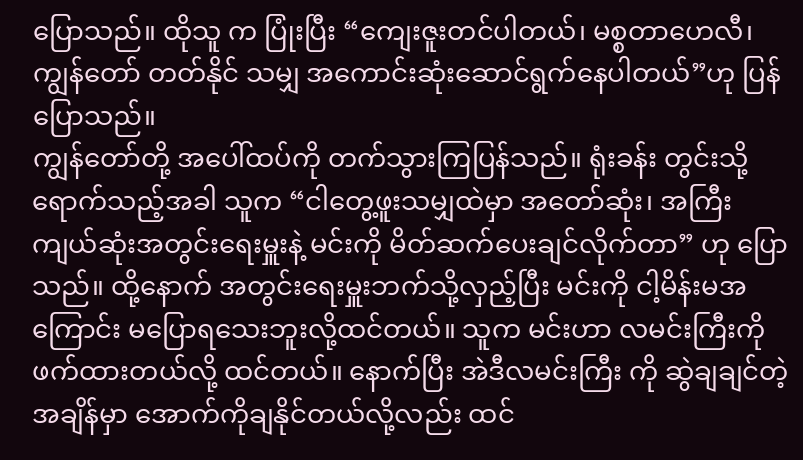ပြောသည်။ ထိုသူ က ပြုံးပြီး “ကျေးဇူးတင်ပါတယ်၊ မစ္စတာဟေလီ၊ ကျွန်တော် တတ်နိုင် သမျှ အကောင်းဆုံးဆောင်ရွက်နေပါတယ်”ဟု ပြန်ပြောသည်။
ကျွန်တော်တို့ အပေါ်ထပ်ကို တက်သွားကြပြန်သည်။ ရုံးခန်း တွင်းသို့ရောက်သည့်အခါ သူက “ငါတွေ့ဖူးသမျှထဲမှာ အတော်ဆုံး၊ အကြီးကျယ်ဆုံးအတွင်းရေးမှူးနဲ့ မင်းကို မိတ်ဆက်ပေးချင်လိုက်တာ” ဟု ပြောသည်။ ထို့နောက် အတွင်းရေးမှူးဘက်သို့လှည့်ပြီး မင်းကို ငါ့မိန်းမအကြောင်း မပြောရသေးဘူးလို့ထင်တယ်။ သူက မင်းဟာ လမင်းကြီးကို ဖက်ထားတယ်လို့ ထင်တယ်။ နောက်ပြီး အဲဒီလမင်းကြီး ကို ဆွဲချချင်တဲ့အချိန်မှာ အောက်ကိုချနိုင်တယ်လို့လည်း ထင်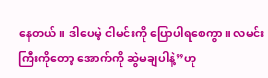နေတယ်။ ဒါပေမဲ့ ငါမင်းကို ပြောပါရစေကွာ။ လမင်းကြီးကိုတော့ အောက်ကို ဆွဲမချပါနဲ့”ဟု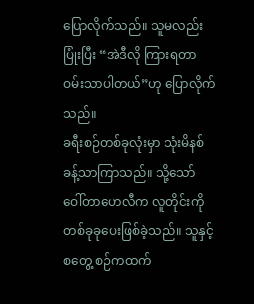ပြောလိုက်သည်။ သူမလည်း ပြုံးပြီး “အဲဒီလို ကြားရတာ ဝမ်းသာပါတယ်”ဟု ပြောလိုက်သည်။
ခရီးစဉ်တစ်ခုလုံးမှာ သုံးမိနစ်ခန့်သာကြာသည်။ သို့သော် ဝေါ်တာဟေလီက လူတိုင်းကို တစ်ခုခုပေးဖြစ်ခဲ့သည်။ သူနှင့်စတွေ့ စဉ်ကထက်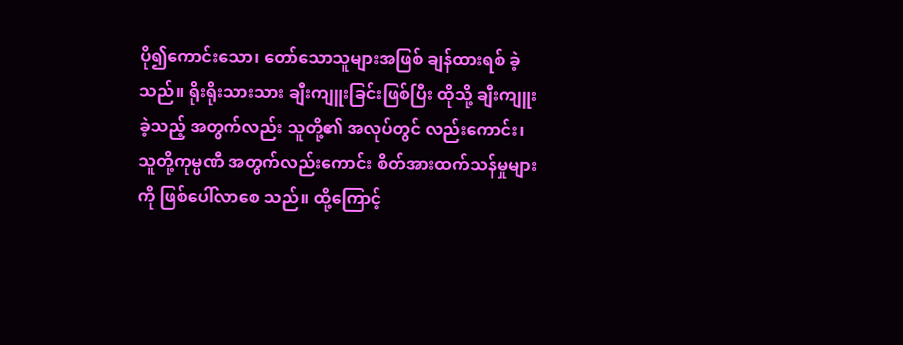ပို၍ကောင်းသော၊ တော်သောသူများအဖြစ် ချန်ထားရစ် ခဲ့သည်။ ရိုးရိုးသားသား ချီးကျူးခြင်းဖြစ်ပြီး ထိုသို့ ချီးကျူးခဲ့သည့် အတွက်လည်း သူတို့၏ အလုပ်တွင် လည်းကောင်း၊ သူတို့ကုမ္ပဏီ အတွက်လည်းကောင်း စိတ်အားထက်သန်မှုများကို ဖြစ်ပေါ်လာစေ သည်။ ထို့ကြောင့်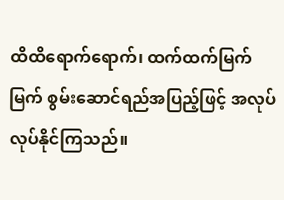ထိထိရောက်ရောက်၊ ထက်ထက်မြက်မြက် စွမ်းဆောင်ရည်အပြည့်ဖြင့် အလုပ်လုပ်နိုင်ကြသည်။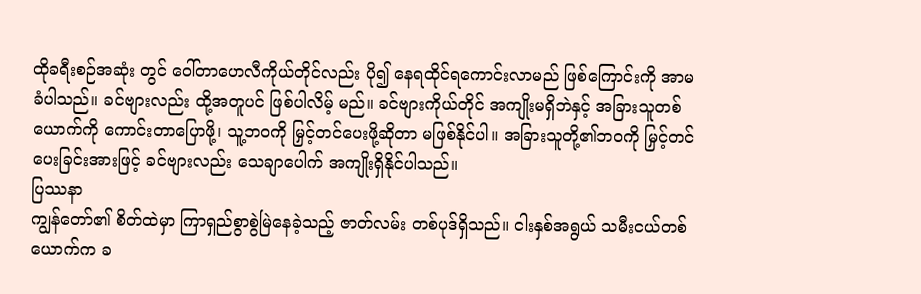ထိုခရီးစဉ်အဆုံး တွင် ဝေါ်တာဟေလီကိုယ်တိုင်လည်း ပို၍ နေရထိုင်ရကောင်းလာမည် ဖြစ်ကြောင်းကို အာမခံပါသည်။ ခင်ဗျားလည်း ထို့အတူပင် ဖြစ်ပါလိမ့် မည်။ ခင်ဗျားကိုယ်တိုင် အကျိုးမရှိဘဲနှင့် အခြားသူတစ်ယောက်ကို ကောင်းတာပြောဖို့၊ သူ့ဘဝကို မြှင့်တင်ပေးဖို့ဆိုတာ မဖြစ်နိုင်ပါ။ အခြားသူတို့၏ဘဝကို မြှင့်တင်ပေးခြင်းအားဖြင့် ခင်ဗျားလည်း သေချာပေါက် အကျိုးရှိနိုင်ပါသည်။
ပြဿနာ
ကျွန်တော်၏ စိတ်ထဲမှာ ကြာရှည်စွာစွဲမြဲနေခဲ့သည့် ဇာတ်လမ်း တစ်ပုဒ်ရှိသည်။ ငါးနှစ်အရွယ် သမီးငယ်တစ်ယောက်က ခ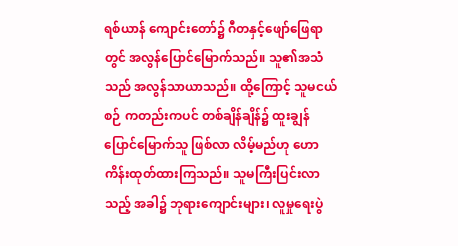ရစ်ယာန် ကျောင်းတော်၌ ဂီတနှင့်ဖျော်ဖြေရာတွင် အလွန်ပြောင်မြောက်သည်။ သူ၏အသံသည် အလွန်သာယာသည်။ ထို့ကြောင့် သူမငယ်စဉ် ကတည်းကပင် တစ်ချိန်ချိန်၌ ထူးချွန်ပြောင်မြောက်သူ ဖြစ်လာ လိမ့်မည်ဟု ဟောကိန်းထုတ်ထားကြသည်။ သူမကြီးပြင်းလာသည့် အခါ၌ ဘုရားကျောင်းများ၊ လူမှုရေးပွဲ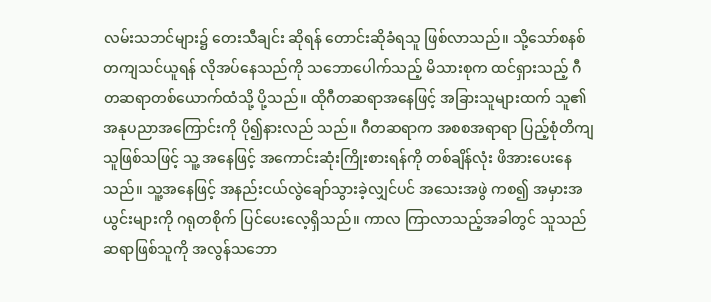လမ်းသဘင်များ၌ တေးသီချင်း ဆိုရန် တောင်းဆိုခံရသူ ဖြစ်လာသည်။ သို့သော်စနစ်တကျသင်ယူရန် လိုအပ်နေသည်ကို သဘောပေါက်သည့် မိသားစုက ထင်ရှားသည့် ဂီတဆရာတစ်ယောက်ထံသို့ ပို့သည်။ ထိုဂီတဆရာအနေဖြင့် အခြားသူများထက် သူ၏ အနုပညာအကြောင်းကို ပို၍နားလည် သည်။ ဂီတဆရာက အစစအရာရာ ပြည့်စုံတိကျသူဖြစ်သဖြင့် သူ့ အနေဖြင့် အကောင်းဆုံးကြိုးစားရန်ကို တစ်ချိန်လုံး ဖိအားပေးနေ သည်။ သူ့အနေဖြင့် အနည်းငယ်လွဲချော်သွားခဲ့လျှင်ပင် အသေးအဖွဲ ကစ၍ အမှားအယွင်းများကို ဂရုတစိုက် ပြင်ပေးလေ့ရှိသည်။ ကာလ ကြာလာသည့်အခါတွင် သူသည် ဆရာဖြစ်သူကို အလွန်သဘော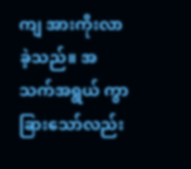ကျ အားကိုးလာခဲ့သည်။ အသက်အရွယ် ကွာခြားသော်လည်း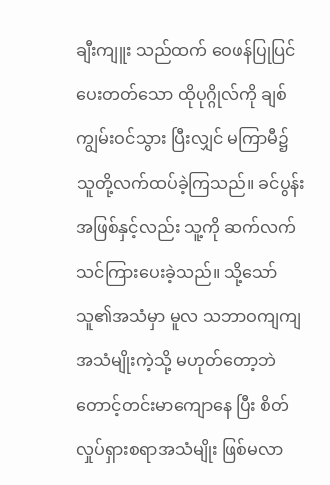ချီးကျူး သည်ထက် ဝေဖန်ပြုပြင်ပေးတတ်သော ထိုပုဂ္ဂိုလ်ကို ချစ်ကျွမ်းဝင်သွား ပြီးလျှင် မကြာမီ၌ သူတို့လက်ထပ်ခဲ့ကြသည်။ ခင်ပွန်းအဖြစ်နှင့်လည်း သူ့ကို ဆက်လက်သင်ကြားပေးခဲ့သည်။ သို့သော် သူ၏အသံမှာ မူလ သဘာဝကျကျ အသံမျိုးကဲ့သို့ မဟုတ်တော့ဘဲ တောင့်တင်းမာကျောနေ ပြီး စိတ်လှုပ်ရှားစရာအသံမျိုး ဖြစ်မလာ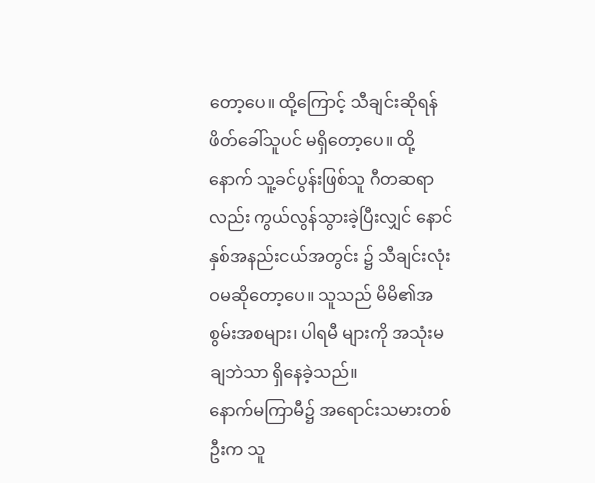တော့ပေ။ ထို့ကြောင့် သီချင်းဆိုရန် ဖိတ်ခေါ်သူပင် မရှိတော့ပေ။ ထို့နောက် သူ့ခင်ပွန်းဖြစ်သူ ဂီတဆရာလည်း ကွယ်လွန်သွားခဲ့ပြီးလျှင် နောင်နှစ်အနည်းငယ်အတွင်း ၌ သီချင်းလုံးဝမဆိုတော့ပေ။ သူသည် မိမိ၏အစွမ်းအစများ၊ ပါရမီ များကို အသုံးမချဘဲသာ ရှိနေခဲ့သည်။
နောက်မကြာမီ၌ အရောင်းသမားတစ်ဦးက သူ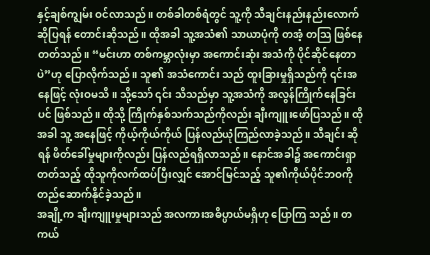နှင့်ချစ်ကျွမ်း ဝင်လာသည်။ တစ်ခါတစ်ရံတွင် သူ့ကို သီချင်းနည်းနည်းလောက် ဆိုပြရန် တောင်းဆိုသည်။ ထိုအခါ သူ့အသံ၏ သာယာပုံကို တအံ့ တသြ ဖြစ်နေတတ်သည်။ “မင်းဟာ တစ်ကမ္ဘာလုံးမှာ အကောင်းဆုံး အသံကို ပိုင်ဆိုင်နေတာပဲ”ဟု ပြောလိုက်သည်။ သူ၏ အသံကောင်း သည် ထူးခြားမှုရှိသည်ကို ၎င်းအနေဖြင့် လုံးဝမသိ။ သို့သော် ၎င်း သိသည်မှာ သူ့အသံကို အလွန်ကြိုက်နေခြင်းပင် ဖြစ်သည်။ ထိုသို့ ကြိုက်နှစ်သက်သည်ကိုလည်း ချီးကျူးဖော်ပြသည်။ ထိုအခါ သူ့ အနေဖြင့် ကိုယ့်ကိုယ်ကိုယ် ပြန်လည်ယုံကြည်လာခဲ့သည်။ သီချင်း ဆိုရန် ဖိတ်ခေါ်မှုများကိုလည်း ပြန်လည်ရရှိလာသည်။ နောင်အခါ၌ အကောင်းရှာတတ်သည့် ထိုသူကိုလက်ထပ်ပြီးလျှင် အောင်မြင်သည့် သူ၏ကိုယ်ပိုင်ဘဝကို တည်ဆောက်နိုင်ခဲ့သည်။
အချို့က ချီးကျူးမှုများသည် အလကားအဓိပ္ပာယ်မရှိဟု ပြောကြ သည်။ တကယ်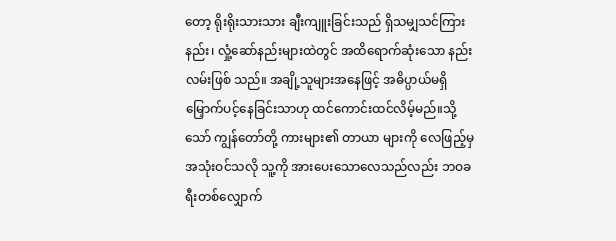တော့ ရိုးရိုးသားသား ချီးကျူးခြင်းသည် ရှိသမျှသင်ကြား နည်း၊ လှုံ့ဆော်နည်းများထဲတွင် အထိရောက်ဆုံးသော နည်းလမ်းဖြစ် သည်။ အချို့သူများအနေဖြင့် အဓိပ္ပာယ်မရှိ မြှောက်ပင့်နေခြင်းသာဟု ထင်ကောင်းထင်လိမ့်မည်။သို့သော် ကျွန်တော်တို့ ကားများ၏ တာယာ များကို လေဖြည့်မှ အသုံးဝင်သလို သူ့ကို အားပေးသောလေသည်လည်း ဘဝခရီးတစ်လျှောက်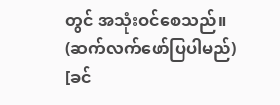တွင် အသုံးဝင်စေသည်။ (ဆက်လက်ဖော်ပြပါမည်)
[ခင်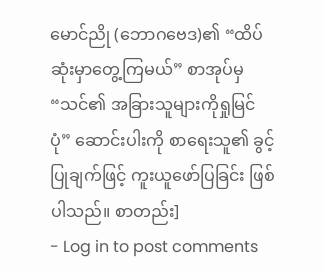မောင်ညို (ဘောဂဗေဒ)၏ “ထိပ်ဆုံးမှာတွေ့ကြမယ်” စာအုပ်မှ “သင်၏ အခြားသူများကိုရှုမြင်ပုံ” ဆောင်းပါးကို စာရေးသူ၏ ခွင့်ပြုချက်ဖြင့် ကူးယူဖော်ပြခြင်း ဖြစ်ပါသည်။ စာတည်း]
- Log in to post comments